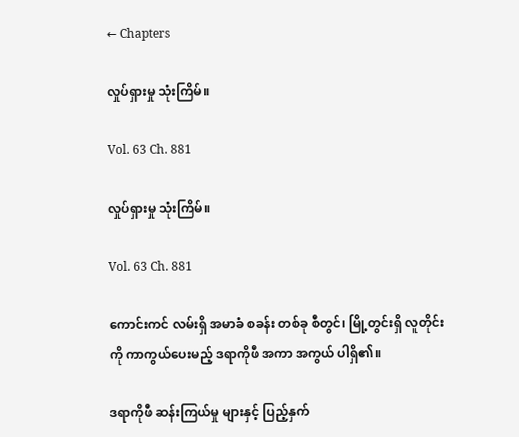← Chapters

လှုပ်ရှားမှု သုံးကြိမ်။

Vol. 63 Ch. 881

လှုပ်ရှားမှု သုံးကြိမ်။

Vol. 63 Ch. 881

ကောင်းကင် လမ်းရှိ အမာခံ စခန်း တစ်ခု စီတွင်၊ မြို့တွင်းရှိ လူတိုင်းကို ကာကွယ်ပေးမည့် ဒရာကိုဖီ အကာ အကွယ် ပါရှိ၏။

ဒရာကိုဖီ ဆန်းကြယ်မှု များနှင့် ပြည့်နှက်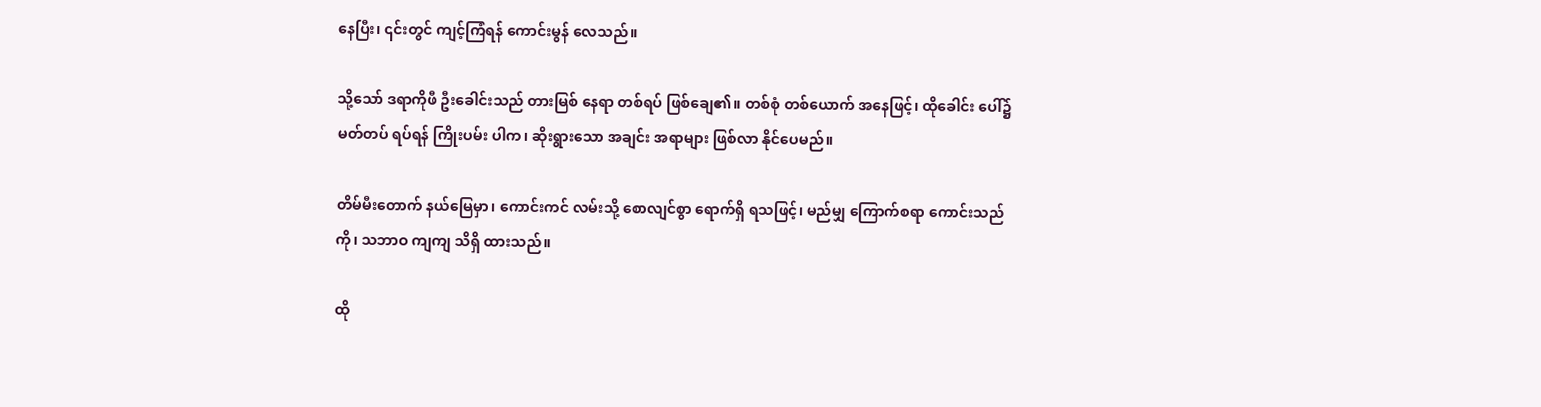နေပြီး၊ ၎င်းတွင် ကျင့်ကြံရန် ကောင်းမွန် လေသည်။

သို့သော် ဒရာကိုဖီ ဦးခေါင်းသည် တားမြစ် နေရာ တစ်ရပ် ဖြစ်ချေ၏။ တစ်စုံ တစ်ယောက် အနေဖြင့်၊ ထိုခေါင်း ပေါ်၌ မတ်တပ် ရပ်ရန် ကြိုးပမ်း ပါက၊ ဆိုးရွားသော အချင်း အရာများ ဖြစ်လာ နိုင်ပေမည်။

တိမ်မီးတောက် နယ်မြေမှာ၊ ကောင်းကင် လမ်းသို့ စောလျင်စွာ ရောက်ရှိ ရသဖြင့်၊ မည်မျှ ကြောက်စရာ ကောင်းသည်ကို၊ သဘာဝ ကျကျ သိရှိ ထားသည်။

ထို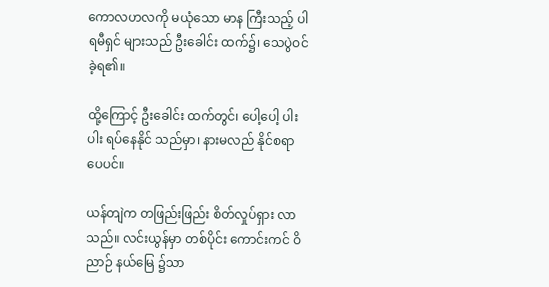ကောလဟလကို မယုံသော မာန ကြီးသည့် ပါရမီရှင် များသည် ဦးခေါင်း ထက်၌၊ သေပွဲဝင် ခဲ့ရ၏။

ထို့ကြောင့် ဦးခေါင်း ထက်တွင်၊ ပေါ့ပေါ့ ပါးပါး ရပ်နေနိုင် သည်မှာ၊ နားမလည် နိုင်စရာ ပေပင်။

ယန်တျဲက တဖြည်းဖြည်း စိတ်လှုပ်ရှား လာသည်။ လင်းယွန်မှာ တစ်ပိုင်း ကောင်းကင် ဝိညာဉ် နယ်မြေ ၌သာ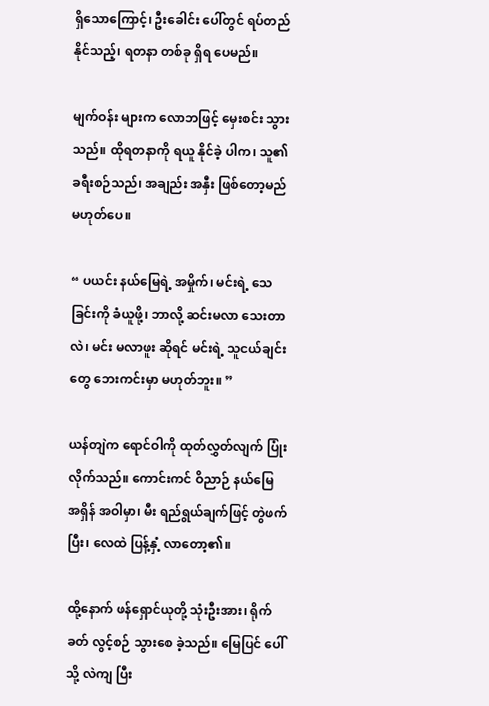ရှိသောကြောင့်၊ ဦးခေါင်း ပေါ်တွင် ရပ်တည် နိုင်သည့်၊ ရတနာ တစ်ခု ရှိရ ပေမည်။

မျက်ဝန်း များက လောဘဖြင့် မှေးစင်း သွားသည်။ ထိုရတနာကို ရယူ နိုင်ခဲ့ ပါက၊ သူ၏ ခရီးစဉ်သည်၊ အချည်း အနှီး ဖြစ်တော့မည် မဟုတ်ပေ။

“ ပယင်း နယ်မြေရဲ့ အမှိုက်၊ မင်းရဲ့ သေခြင်းကို ခံယူဖို့၊ ဘာလို့ ဆင်းမလာ သေးတာ လဲ၊ မင်း မလာဖူး ဆိုရင် မင်းရဲ့ သူငယ်ချင်းတွေ ဘေးကင်းမှာ မဟုတ်ဘူး။ ”

ယန်တျဲက ရောင်ဝါကို ထုတ်လွှတ်လျက် ပြုံးလိုက်သည်။ ကောင်းကင် ဝိညာဉ် နယ်မြေ အရှိန် အဝါမှာ၊ မီး ရည်ရွယ်ချက်ဖြင့် တွဲဖက်ပြီး၊ လေထဲ ပြန့်နှံ့ လာတော့၏။

ထို့နောက် ဖန်ရှောင်ယုတို့ သုံးဦးအား၊ ရိုက်ခတ် လွင့်စဉ် သွားစေ ခဲ့သည်။ မြေပြင် ပေါ်သို့ လဲကျ ပြီး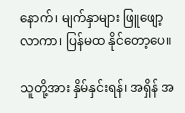နောက်၊ မျက်နှာများ ဖြူဖျော့ လာကာ၊ ပြန်မထ နိုင်တော့ပေ။

သူတို့အား နှိမ်နှင်းရန်၊ အရှိန် အ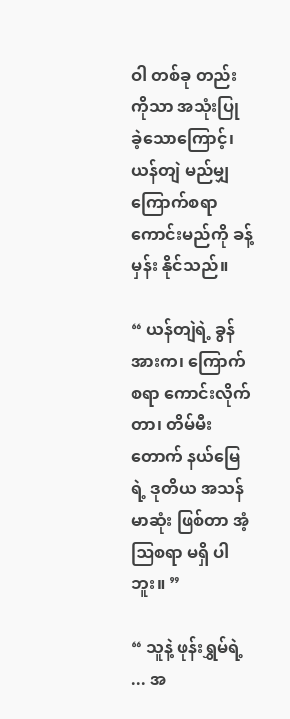ဝါ တစ်ခု တည်း ကိုသာ အသုံးပြု ခဲ့သောကြောင့်၊ ယန်တျဲ မည်မျှ ကြောက်စရာ ကောင်းမည်ကို ခန့်မှန်း နိုင်သည်။

“ ယန်တျဲရဲ့ ခွန်အားက၊ ကြောက်စရာ ကောင်းလိုက်တာ၊ တိမ်မီးတောက် နယ်မြေရဲ့ ဒုတိယ အသန်မာဆုံး ဖြစ်တာ အံ့ဩစရာ မရှိ ပါဘူး။ ”

“ သူနဲ့ ဖုန်းရွှမ်ရဲ့ ... အ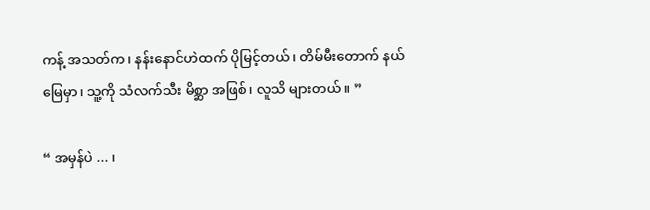ကန့် အသတ်က၊ နန်းနောင်ဟဲထက် ပိုမြင့်တယ်၊ တိမ်မီးတောက် နယ်မြေမှာ၊ သူ့ကို သံလက်သီး မိစ္ဆာ အဖြစ်၊ လူသိ များတယ်။ ”

“ အမှန်ပဲ ... ၊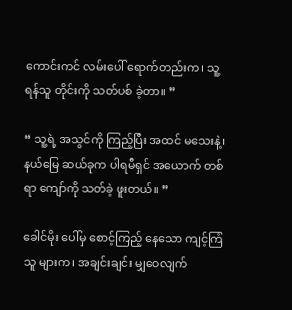ကောင်းကင် လမ်းပေါ် ရောက်တည်းက၊ သူ့ ရန်သူ တိုင်းကို သတ်ပစ် ခဲ့တာ။ ”

“ သူ့ရဲ့ အသွင်ကို ကြည့်ပြီး အထင် မသေးနဲ့၊ နယ်မြေ ဆယ်ခုက ပါရမီရှင် အယောက် တစ်ရာ ကျော်ကို သတ်ခဲ့ ဖူးတယ်။ ”

ခေါင်မိုး ပေါ်မှ စောင့်ကြည့် နေသော ကျင့်ကြံသူ များက၊ အချင်းချင်း မျှဝေလျက်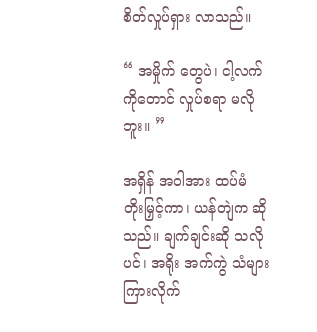စိတ်လှုပ်ရှား လာသည်။

“ အမှိုက် တွေပဲ၊ ငါ့လက် ကိုတောင် လှုပ်စရာ မလိုဘူး။ ”

အရှိန် အဝါအား ထပ်မံ တိုးမြှင့်ကာ၊ ယန်တျဲက ဆိုသည်။ ချက်ချင်းဆို သလိုပင်၊ အရိုး အက်ကွဲ သံများ ကြားလိုက်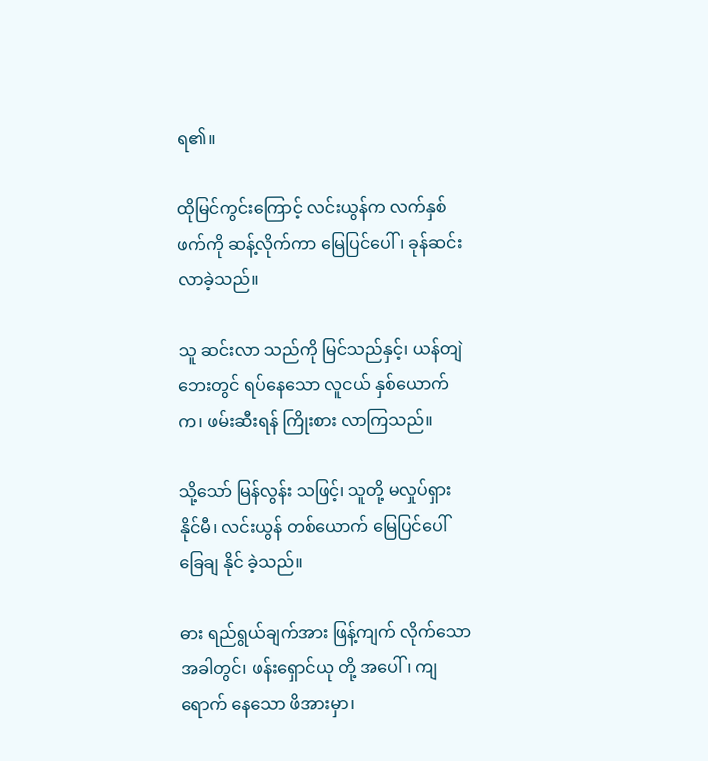ရ၏။

ထိုမြင်ကွင်းကြောင့် လင်းယွန်က လက်နှစ်ဖက်ကို ဆန့်လိုက်ကာ မြေပြင်ပေါ်၊ ခုန်ဆင်း လာခဲ့သည်။

သူ ဆင်းလာ သည်ကို မြင်သည်နှင့်၊ ယန်တျဲ ဘေးတွင် ရပ်နေသော လူငယ် နှစ်ယောက်က၊ ဖမ်းဆီးရန် ကြိုးစား လာကြသည်။

သို့သော် မြန်လွန်း သဖြင့်၊ သူတို့ မလှုပ်ရှား နိုင်မီ၊ လင်းယွန် တစ်ယောက် မြေပြင်ပေါ် ခြေချ နိုင် ခဲ့သည်။

ဓား ရည်ရွယ်ချက်အား ဖြန့်ကျက် လိုက်သော အခါတွင်၊ ဖန်းရှောင်ယု တို့ အပေါ်၊ ကျရောက် နေသော ဖိအားမှာ၊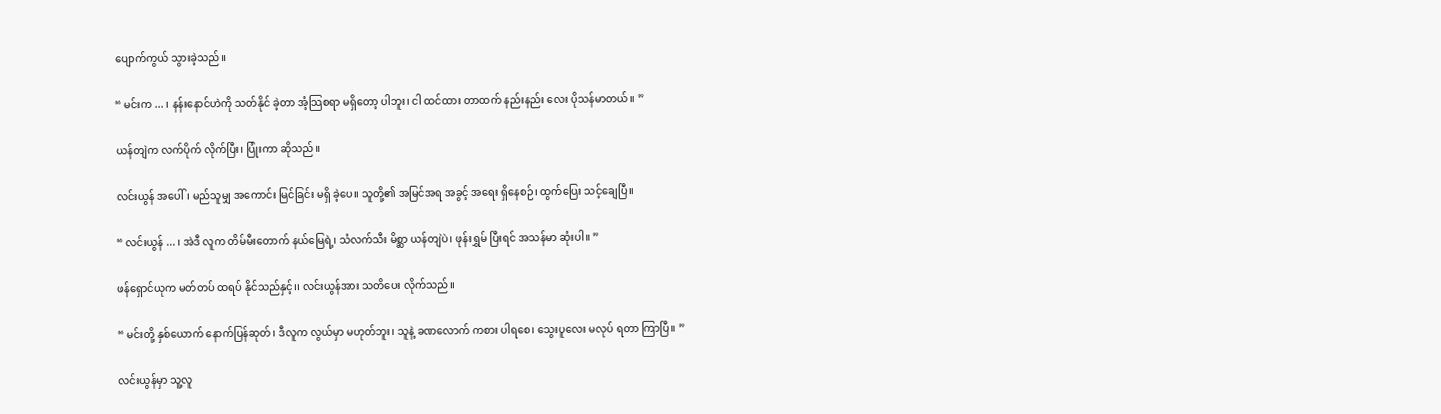ပျောက်ကွယ် သွားခဲ့သည်။

“ မင်းက ... ၊ နန်းနောင်ဟဲကို သတ်နိုင် ခဲ့တာ အံ့သြစရာ မရှိတော့ ပါဘူး၊ ငါ ထင်ထား တာထက် နည်းနည်း လေး ပိုသန်မာတယ်။ ”

ယန်တျဲက လက်ပိုက် လိုက်ပြီး၊ ပြုံးကာ ဆိုသည်။

လင်းယွန် အပေါ်၊ မည်သူမျှ အကောင်း မြင်ခြင်း မရှိ ခဲ့ပေ။ သူတို့၏ အမြင်အရ အခွင့် အရေး ရှိနေစဉ်၊ ထွက်ပြေး သင့်ချေပြီ။

“ လင်းယွန် ... ၊ အဲဒီ လူက တိမ်မီးတောက် နယ်မြေရဲ့၊ သံလက်သီး မိစ္ဆာ ယန်တျဲပဲ၊ ဖုန်းရွှမ် ပြီးရင် အသန်မာ ဆုံးပါ။ ”

ဖန်ရှောင်ယုက မတ်တပ် ထရပ် နိုင်သည်နှင့်၊၊ လင်းယွန်အား သတိပေး လိုက်သည်။

“ မင်းတို့ နှစ်ယောက် နောက်ပြန်ဆုတ်၊ ဒီလူက လွယ်မှာ မဟုတ်ဘူး၊ သူနဲ့ ခဏလောက် ကစား ပါရစေ၊ သွေးပူလေး မလုပ် ရတာ ကြာပြီ။ ”

လင်းယွန်မှာ သူ့လူ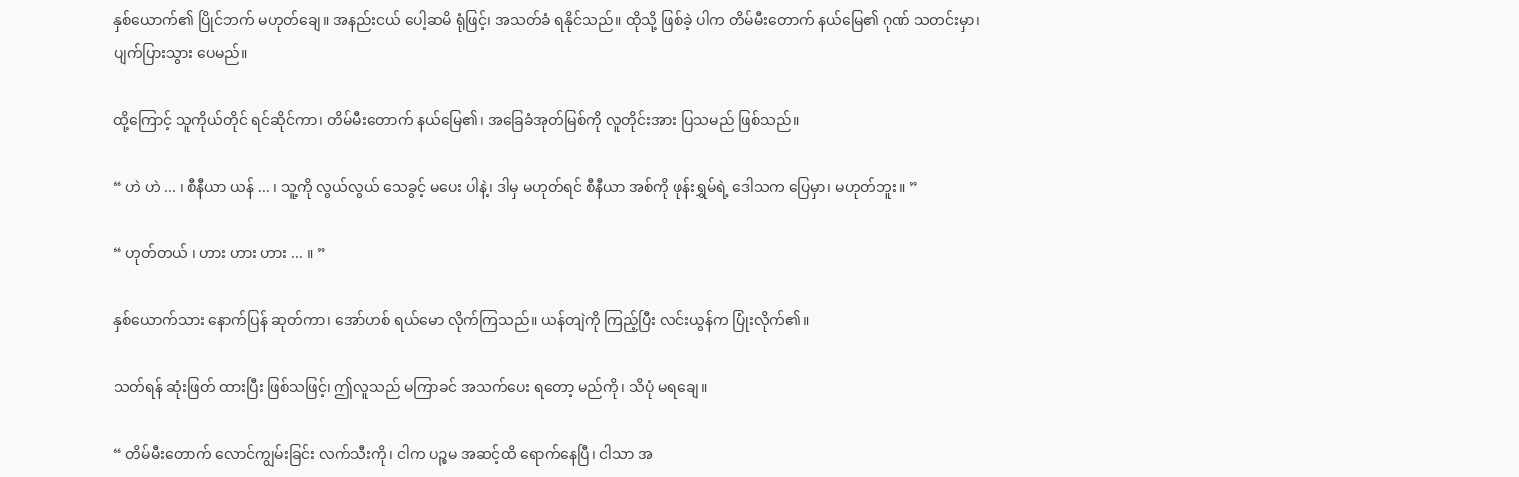နှစ်ယောက်၏ ပြိုင်ဘက် မဟုတ်ချေ။ အနည်းငယ် ပေါ့ဆမိ ရုံဖြင့်၊ အသတ်ခံ ရနိုင်သည်။ ထိုသို့ ဖြစ်ခဲ့ ပါက တိမ်မီးတောက် နယ်မြေ၏ ဂုဏ် သတင်းမှာ၊ ပျက်ပြားသွား ပေမည်။

ထို့ကြောင့် သူကိုယ်တိုင် ရင်ဆိုင်ကာ၊ တိမ်မီးတောက် နယ်မြေ၏၊ အခြေခံအုတ်မြစ်ကို လူတိုင်းအား ပြသမည် ဖြစ်သည်။

“ ဟဲ ဟဲ ... ၊ စီနီယာ ယန် ... ၊ သူ့ကို လွယ်လွယ် သေခွင့် မပေး ပါနဲ့၊ ဒါမှ မဟုတ်ရင် စီနီယာ အစ်ကို ဖုန်းရွှမ်ရဲ့ ဒေါသက ပြေမှာ၊ မဟုတ်ဘူး။ ”

“ ဟုတ်တယ် ၊ ဟား ဟား ဟား ... ။ ”

နှစ်ယောက်သား နောက်ပြန် ဆုတ်ကာ၊ အော်ဟစ် ရယ်မော လိုက်ကြသည်။ ယန်တျဲကို ကြည့်ပြီး လင်းယွန်က ပြုံးလိုက်၏။

သတ်ရန် ဆုံးဖြတ် ထားပြီး ဖြစ်သဖြင့်၊ ဤလူသည် မကြာခင် အသက်ပေး ရတော့ မည်ကို၊ သိပုံ မရချေ။

“ တိမ်မီးတောက် လောင်ကျွမ်းခြင်း လက်သီးကို၊ ငါက ပဉ္စမ အဆင့်ထိ ရောက်နေပြီ၊ ငါသာ အ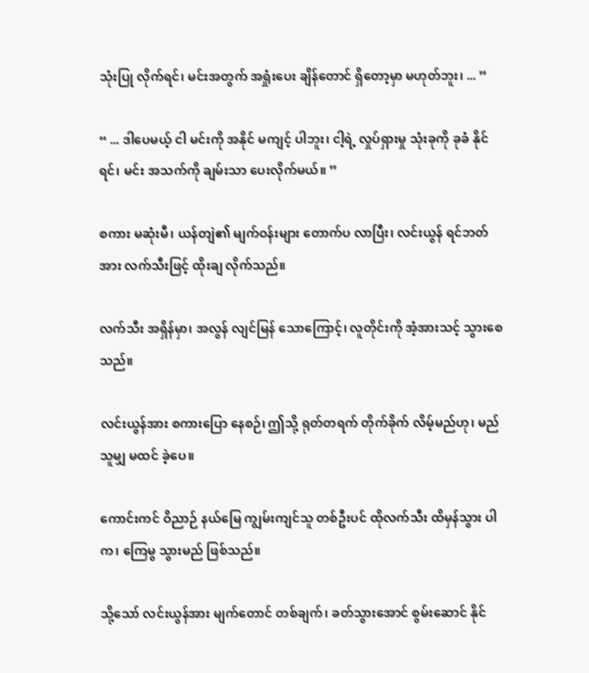သုံးပြု လိုက်ရင်၊ မင်းအတွက် အရှုံးပေး ချိန်တောင် ရှိတော့မှာ မဟုတ်ဘူး၊ ... ”

“ ... ဒါပေမယ့် ငါ မင်းကို အနိုင် မကျင့် ပါဘူး၊ ငါ့ရဲ့ လှုပ်ရှားမှု သုံးခုကို ခုခံ နိုင်ရင်၊ မင်း အသက်ကို ချမ်းသာ ပေးလိုက်မယ်။ ”

စကား မဆုံးမီ၊ ယန်တျဲ၏ မျက်ဝန်းများ တောက်ပ လာပြီး၊ လင်းယွန် ရင်ဘတ်အား လက်သီးဖြင့် ထိုးချ လိုက်သည်။

လက်သီး အရှိန်မှာ၊ အလွန် လျင်မြန် သောကြောင့်၊ လူတိုင်းကို အံ့အားသင့် သွားစေ သည်။

လင်းယွန်အား စကားပြော နေစဉ်၊ ဤသို့ ရုတ်တရက် တိုက်ခိုက် လိမ့်မည်ဟု၊ မည်သူမျှ မထင် ခဲ့ပေ။

ကောင်းကင် ဝိညာဉ် နယ်မြေ ကျွမ်းကျင်သူ တစ်ဦးပင် ထိုလက်သီး ထိမှန်သွား ပါက၊ ကြေမွ သွားမည် ဖြစ်သည်။

သို့သော် လင်းယွန်အား မျက်တောင် တစ်ချက်၊ ခတ်သွားအောင် စွမ်းဆောင် နိုင်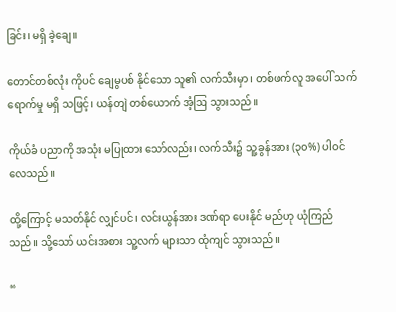ခြင်း၊ မရှိ ခဲ့ချေ။

တောင်တစ်လုံး ကိုပင် ချေမွပစ် နိုင်သော သူ၏ လက်သီးမှာ၊ တစ်ဖက်လူ အပေါ် သက်ရောက်မှု မရှိ သဖြင့်၊ ယန်တျဲ တစ်ယောက် အံ့ဩ သွားသည်။

ကိုယ်ခံ ပညာကို အသုံး မပြုထား သော်လည်း၊ လက်သီး၌ သူ့ခွန်အား (၃၀%) ပါဝင် လေသည်။

ထို့ကြောင့် မသတ်နိုင် လျှင်ပင်၊ လင်းယွန်အား ဒဏ်ရာ ပေးနိုင် မည်ဟု ယုံကြည် သည်။ သို့သော် ယင်းအစား သူ့လက် များသာ ထုံကျင် သွားသည်။

“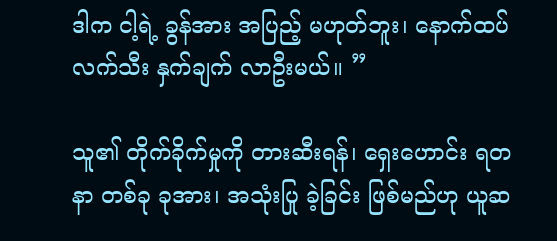ဒါက ငါ့ရဲ့ ခွန်အား အပြည့် မဟုတ်ဘူး၊ နောက်ထပ် လက်သီး နှက်ချက် လာဦးမယ်။ ”

သူ၏ တိုက်ခိုက်မှုကို တားဆီးရန်၊ ရှေးဟောင်း ရတနာ တစ်ခု ခုအား၊ အသုံးပြု ခဲ့ခြင်း ဖြစ်မည်ဟု ယူဆ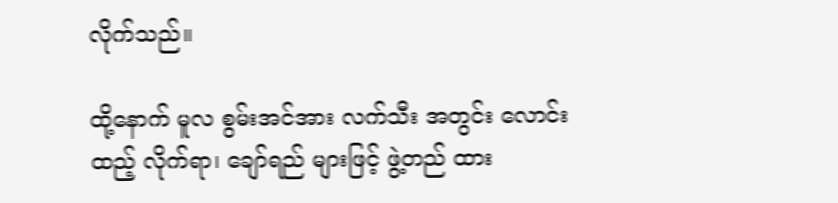လိုက်သည်။

ထို့နောက် မူလ စွမ်းအင်အား လက်သီး အတွင်း လောင်းထည့် လိုက်ရာ၊ ချော်ရည် များဖြင့် ဖွဲ့တည် ထား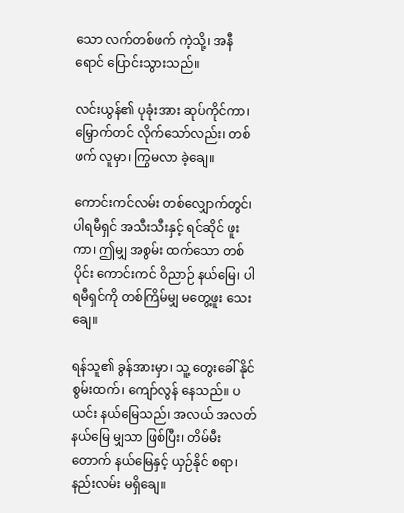သော လက်တစ်ဖက် ကဲ့သို့၊ အနီရောင် ပြောင်းသွားသည်။

လင်းယွန်၏ ပုခုံးအား ဆုပ်ကိုင်ကာ၊ မြှောက်တင် လိုက်သော်လည်း၊ တစ်ဖက် လူမှာ၊ ကြွမလာ ခဲ့ချေ။

ကောင်းကင်လမ်း တစ်လျှောက်တွင်၊ ပါရမီရှင် အသီးသီးနှင့် ရင်ဆိုင် ဖူးကာ၊ ဤမျှ အစွမ်း ထက်သော တစ်ပိုင်း ကောင်းကင် ဝိညာဉ် နယ်မြေ၊ ပါရမီရှင်ကို တစ်ကြိမ်မျှ မတွေ့ဖူး သေးချေ။

ရန်သူ၏ ခွန်အားမှာ၊ သူ့ တွေးခေါ် နိုင်စွမ်းထက်၊ ကျော်လွန် နေသည်။ ပယင်း နယ်မြေသည်၊ အလယ် အလတ် နယ်မြေ မျှသာ ဖြစ်ပြီး၊ တိမ်မီးတောက် နယ်မြေနှင့် ယှဉ်နိုင် စရာ၊ နည်းလမ်း မရှိချေ။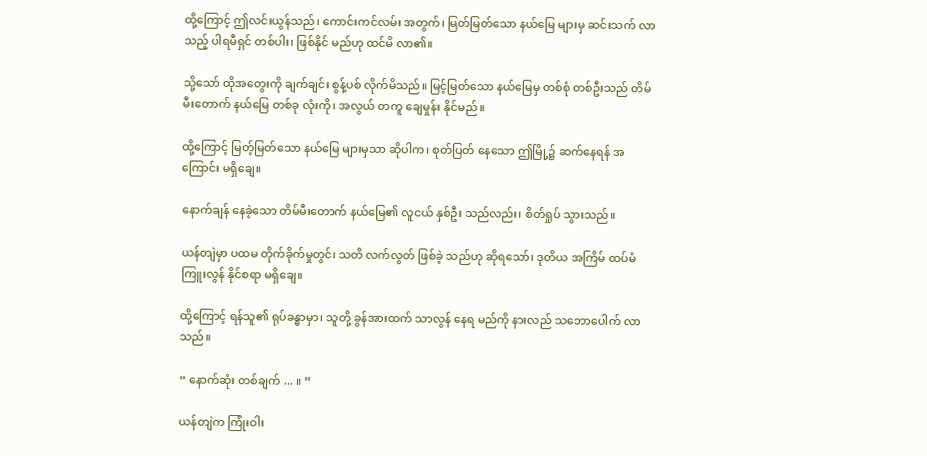ထို့ကြောင့် ဤလင်းယွန်သည်၊ ကောင်းကင်လမ်း အတွက်၊ မြတ်မြတ်သော နယ်မြေ များမှ ဆင်းသက် လာသည့် ပါရမီရှင် တစ်ပါး၊ ဖြစ်နိုင် မည်ဟု ထင်မိ လာ၏။

သို့သော် ထိုအတွေးကို ချက်ချင်း စွန့်ပစ် လိုက်မိသည်။ မြင့်မြတ်သော နယ်မြေမှ တစ်စုံ တစ်ဦးသည် တိမ်မီးတောက် နယ်မြေ တစ်ခု လုံးကို၊ အလွယ် တကူ ချေမှုန်း နိုင်မည်။

ထို့ကြောင့် မြတ့်မြတ်သော နယ်မြေ များမှသာ ဆိုပါက၊ စုတ်ပြတ် နေသော ဤမြို့၌ ဆက်နေရန် အကြောင်း မရှိချေ။

နောက်ချန် နေခဲ့သော တိမ်မီးတောက် နယ်မြေ၏ လူငယ် နှစ်ဦး သည်လည်း၊ စိတ်ရှုပ် သွားသည်။

ယန်တျဲမှာ ပထမ တိုက်ခိုက်မှုတွင်၊ သတိ လက်လွတ် ဖြစ်ခဲ့ သည်ဟု ဆိုရသော်၊ ဒုတိယ အကြိမ် ထပ်မံ ကြူးလွန် နိုင်စရာ မရှိချေ။

ထို့ကြောင့် ရန်သူ၏ ရုပ်ခန္ဓာမှာ၊ သူတို့ ခွန်အားထက် သာလွန် နေရ မည်ကို နားလည် သဘောပေါက် လာသည်။

“ နောက်ဆုံး တစ်ချက် ... ။ ”

ယန်တျဲက ကြုံးဝါး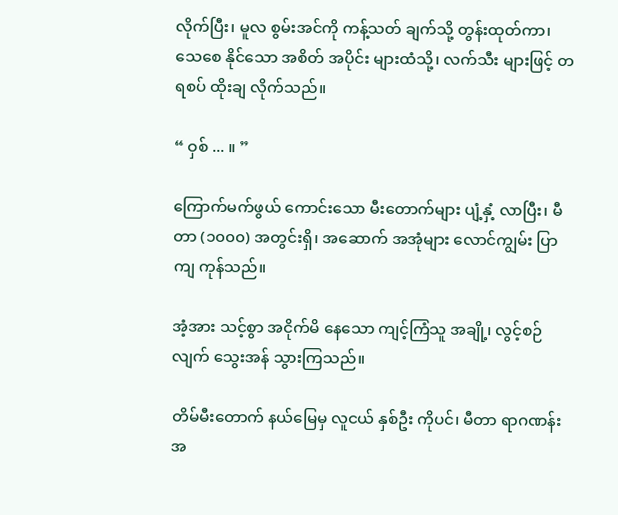လိုက်ပြီး၊ မူလ စွမ်းအင်ကို ကန့်သတ် ချက်သို့ တွန်းထုတ်ကာ၊ သေစေ နိုင်သော အစိတ် အပိုင်း များထံသို့၊ လက်သီး များဖြင့် တရစပ် ထိုးချ လိုက်သည်။

“ ဝှစ် ... ။ ”

ကြောက်မက်ဖွယ် ကောင်းသော မီးတောက်များ ပျံ့နှံ့ လာပြီး၊ မီတာ (၁၀၀၀) အတွင်းရှိ၊ အဆောက် အအုံများ လောင်ကျွမ်း ပြာကျ ကုန်သည်။

အံ့အား သင့်စွာ အငိုက်မိ နေသော ကျင့်ကြံသူ အချို့၊ လွင့်စဉ်လျက် သွေးအန် သွားကြသည်။

တိမ်မီးတောက် နယ်မြေမှ လူငယ် နှစ်ဦး ကိုပင်၊ မီတာ ရာဂဏန်း အ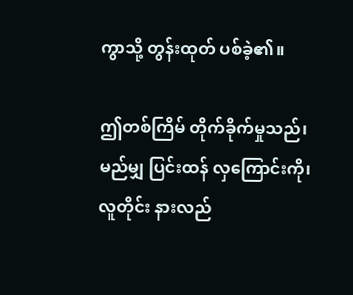ကွာသို့ တွန်းထုတ် ပစ်ခဲ့၏။

ဤတစ်ကြိမ် တိုက်ခိုက်မှုသည်၊ မည်မျှ ပြင်းထန် လှကြောင်းကို၊ လူတိုင်း နားလည်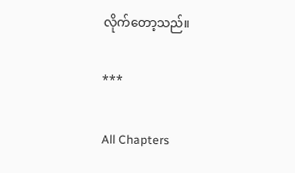လိုက်တော့သည်။

***

All Chapters